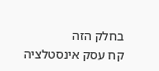בחלק הזה
קח עסק אינסטלציה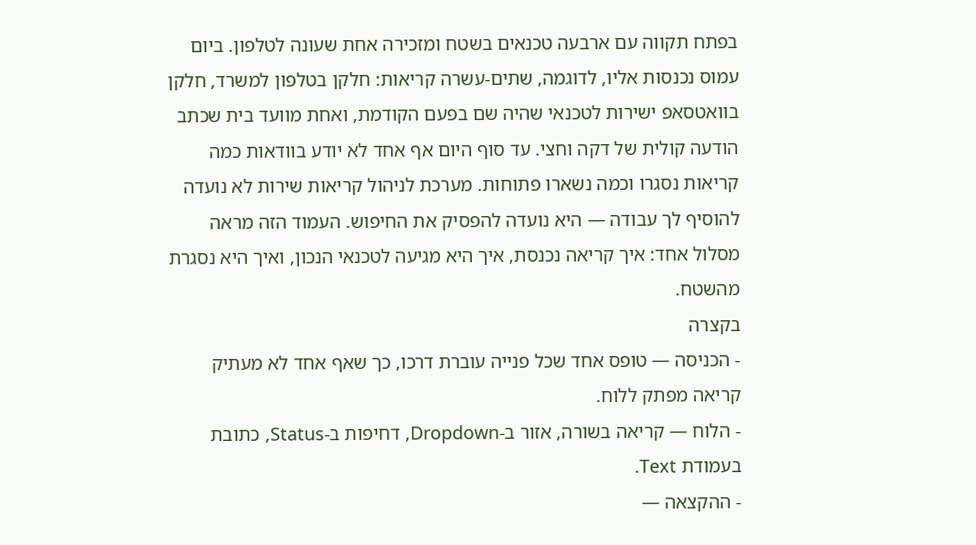בפתח תקווה עם ארבעה טכנאים בשטח ומזכירה אחת שעונה לטלפון. ביום עמוס נכנסות אליו, לדוגמה, שתים-עשרה קריאות: חלקן בטלפון למשרד, חלקן בוואטסאפ ישירות לטכנאי שהיה שם בפעם הקודמת, ואחת מוועד בית שכתב הודעה קולית של דקה וחצי. עד סוף היום אף אחד לא יודע בוודאות כמה קריאות נסגרו וכמה נשארו פתוחות. מערכת לניהול קריאות שירות לא נועדה להוסיף לך עבודה — היא נועדה להפסיק את החיפוש. העמוד הזה מראה מסלול אחד: איך קריאה נכנסת, איך היא מגיעה לטכנאי הנכון, ואיך היא נסגרת מהשטח.
בקצרה
- הכניסה — טופס אחד שכל פנייה עוברת דרכו, כך שאף אחד לא מעתיק קריאה מפתק ללוח.
- הלוח — קריאה בשורה, אזור ב-Dropdown, דחיפות ב-Status, כתובת בעמודת Text.
- ההקצאה —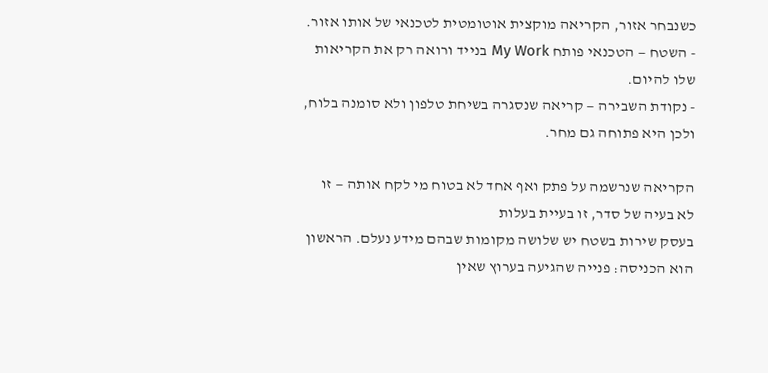כשנבחר אזור, הקריאה מוקצית אוטומטית לטכנאי של אותו אזור.
- השטח — הטכנאי פותח My Work בנייד ורואה רק את הקריאות שלו להיום.
- נקודת השבירה — קריאה שנסגרה בשיחת טלפון ולא סומנה בלוח, ולכן היא פתוחה גם מחר.

הקריאה שנרשמה על פתק ואף אחד לא בטוח מי לקח אותה — זו לא בעיה של סדר, זו בעיית בעלות
בעסק שירות בשטח יש שלושה מקומות שבהם מידע נעלם. הראשון הוא הכניסה: פנייה שהגיעה בערוץ שאין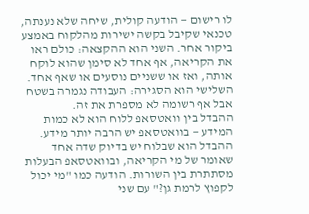לו רישום — הודעה קולית, שיחה שלא נענתה, טכנאי שקיבל בקשה ישירות מהלקוח באמצע ביקור אחר. השני הוא ההקצאה: כולם ראו את הקריאה, אף אחד לא סימן שהוא לוקח אותה, ואז או ששניים נוסעים או שאף אחד. השלישי הוא הסגירה: העבודה נגמרה בשטח אבל אף רשומה לא מספרת את זה.
ההבדל בין וואטסאפ ללוח הוא לא כמות המידע — בוואטסאפ יש הרבה יותר מידע. ההבדל הוא שבלוח יש בדיוק שדה אחד שאומר של מי הקריאה, ובוואטסאפ הבעלות מסתתרת בין השורות. הודעה כמו "מי יכול לקפוץ לרמת גן?" עם שני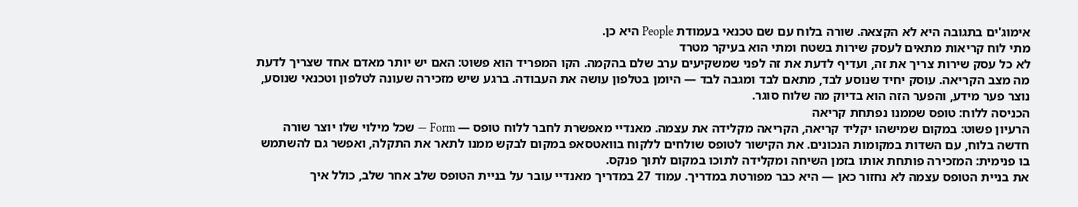אימוג'ים בתגובה היא לא הקצאה. שורה בלוח עם שם טכנאי בעמודת People היא כן.
מתי לוח קריאות מתאים לעסק שירות בשטח ומתי הוא בעיקר מטרד
לא כל עסק שירות צריך את זה, ועדיף לדעת את זה לפני שמשקיעים ערב שלם בהקמה. הקו המפריד הוא פשוט: האם יש יותר מאדם אחד שצריך לדעת מה מצב הקריאה. עוסק יחיד שנוסע לבד, מתאם לבד ומגבה לבד — היומן בטלפון עושה את העבודה. ברגע שיש מזכירה שעונה לטלפון וטכנאי שנוסע, נוצר פער מידע, והפער הזה הוא בדיוק מה שלוח סוגר.
הכניסה ללוח: טופס שממנו נפתחת קריאה
הרעיון פשוט: במקום שמישהו יקליד קריאה, הקריאה מקלידה את עצמה. מאנדיי מאפשרת לחבר ללוח טופס — Form — שכל מילוי שלו יוצר שורה חדשה בלוח, עם השדות במקומות הנכונים. את הקישור לטופס שולחים ללקוח בוואטסאפ במקום לבקש ממנו לתאר את התקלה, ואפשר גם להשתמש בו פנימית: המזכירה פותחת אותו בזמן השיחה ומקלידה לתוכו במקום לתוך פנקס.
את בניית הטופס עצמה לא נחזור כאן — היא כבר מפורטת במדריך. עמוד 27 במדריך מאנדיי עובר על בניית הטופס שלב אחר שלב, כולל איך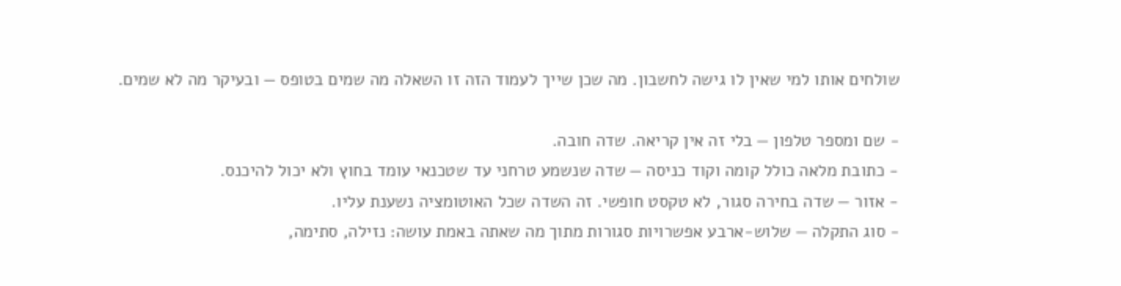שולחים אותו למי שאין לו גישה לחשבון. מה שכן שייך לעמוד הזה זו השאלה מה שמים בטופס — ובעיקר מה לא שמים.

- שם ומספר טלפון — בלי זה אין קריאה. שדה חובה.
- כתובת מלאה כולל קומה וקוד כניסה — שדה שנשמע טרחני עד שטכנאי עומד בחוץ ולא יכול להיכנס.
- אזור — שדה בחירה סגור, לא טקסט חופשי. זה השדה שכל האוטומציה נשענת עליו.
- סוג התקלה — שלוש-ארבע אפשרויות סגורות מתוך מה שאתה באמת עושה: נזילה, סתימה,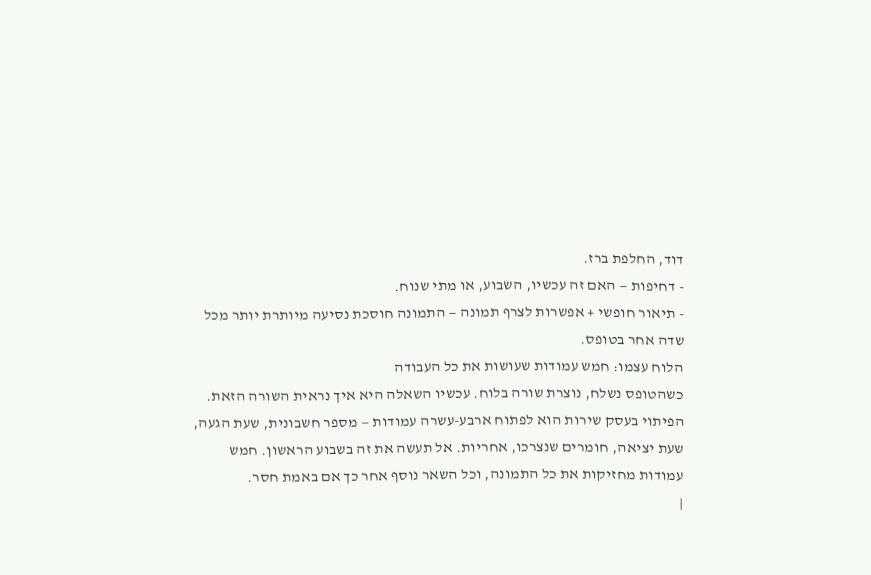דוד, החלפת ברז.
- דחיפות — האם זה עכשיו, השבוע, או מתי שנוח.
- תיאור חופשי + אפשרות לצרף תמונה — התמונה חוסכת נסיעה מיותרת יותר מכל שדה אחר בטופס.
הלוח עצמו: חמש עמודות שעושות את כל העבודה
כשהטופס נשלח, נוצרת שורה בלוח. עכשיו השאלה היא איך נראית השורה הזאת. הפיתוי בעסק שירות הוא לפתוח ארבע-עשרה עמודות — מספר חשבונית, שעת הגעה, שעת יציאה, חומרים שנצרכו, אחריות. אל תעשה את זה בשבוע הראשון. חמש עמודות מחזיקות את כל התמונה, וכל השאר נוסף אחר כך אם באמת חסר.
|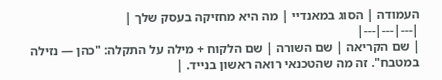העמודה | הסוג במאנדיי | מה היא מחזיקה בעסק שלך |
|---|---|---|
| שם הקריאה | שם השורה | שם הלקוח + מילה על התקלה: "כהן — נזילה במטבח". זה מה שהטכנאי רואה ראשון בנייד. |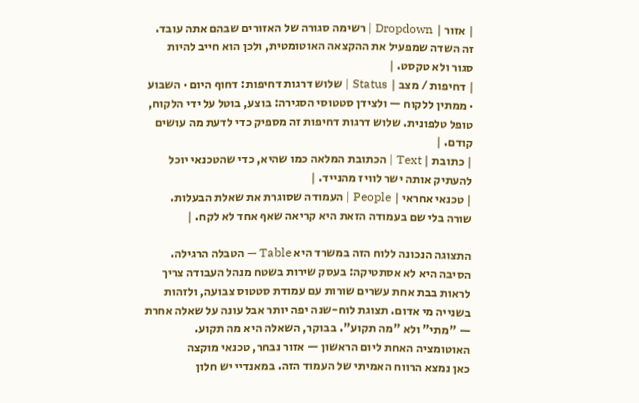| אזור | Dropdown | רשימה סגורה של האזורים שבהם אתה עובד. זה השדה שמפעיל את ההקצאה האוטומטית, ולכן הוא חייב להיות סגור ולא טקסט. |
| דחיפות / מצב | Status | שלוש דרגות דחיפות: דחוף היום · השבוע · ממתין ללקוח — ולצידן סטטוסי הסגירה: בוצע, בוטל על ידי הלקוח, טופל טלפונית. שלוש דרגות דחיפות זה מספיק כדי לדעת מה עושים קודם. |
| כתובת | Text | הכתובת המלאה כמו שהיא, כדי שהטכנאי יוכל להעתיק אותה ישר לוויז מהנייד. |
| טכנאי אחראי | People | העמודה שסוגרת את שאלת הבעלות. שורה בלי שם בעמודה הזאת היא קריאה שאף אחד לא לקח. |

התצוגה הנכונה ללוח הזה במשרד היא Table — הטבלה הרגילה. הסיבה היא לא אסתטיקה: בעסק שירות בשטח מנהל העבודה צריך לראות בבת אחת עשרים שורות עם עמודת סטטוס צבועה, ולזהות בשנייה מי אדום. תצוגת לוח-שנה יפה יותר אבל עונה על שאלה אחרת — "מתי" ולא "מה תקוע". בבוקר, השאלה היא מה תקוע.
האוטומציה האחת ליום הראשון — אזור נבחר, טכנאי מוקצה
כאן נמצא הרווח האמיתי של העמוד הזה. במאנדיי יש חלון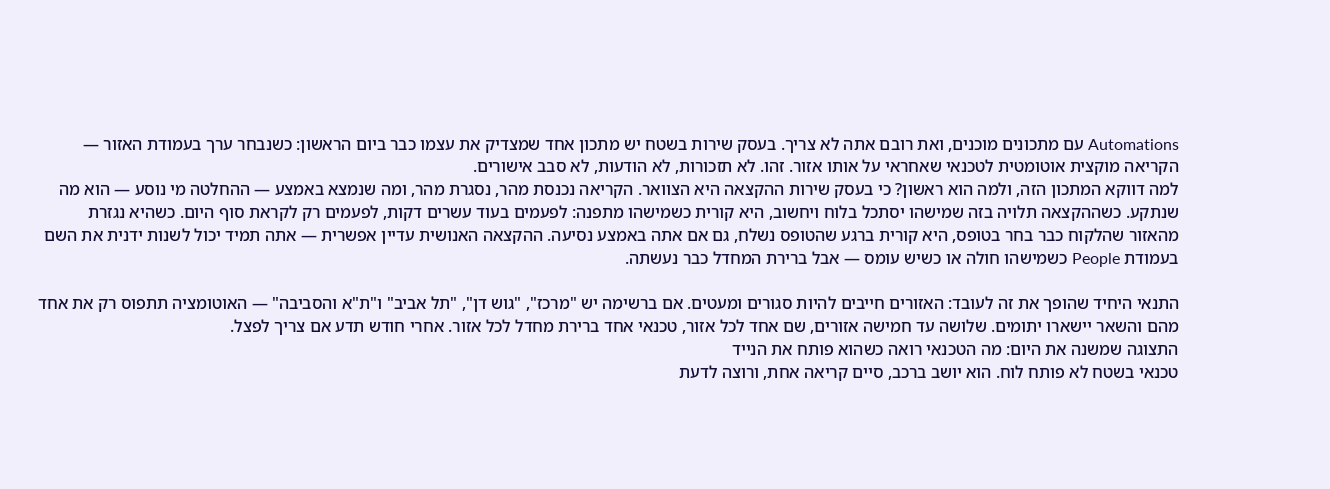Automations עם מתכונים מוכנים, ואת רובם אתה לא צריך. בעסק שירות בשטח יש מתכון אחד שמצדיק את עצמו כבר ביום הראשון: כשנבחר ערך בעמודת האזור — הקריאה מוקצית אוטומטית לטכנאי שאחראי על אותו אזור. זהו. לא תזכורות, לא הודעות, לא סבב אישורים.
למה דווקא המתכון הזה, ולמה הוא ראשון? כי בעסק שירות ההקצאה היא הצוואר. הקריאה נכנסת מהר, נסגרת מהר, ומה שנמצא באמצע — ההחלטה מי נוסע — הוא מה שנתקע. כשההקצאה תלויה בזה שמישהו יסתכל בלוח ויחשוב, היא קורית כשמישהו מתפנה: לפעמים בעוד עשרים דקות, לפעמים רק לקראת סוף היום. כשהיא נגזרת מהאזור שהלקוח כבר בחר בטופס, היא קורית ברגע שהטופס נשלח, גם אם אתה באמצע נסיעה. ההקצאה האנושית עדיין אפשרית — אתה תמיד יכול לשנות ידנית את השם בעמודת People כשמישהו חולה או כשיש עומס — אבל ברירת המחדל כבר נעשתה.

התנאי היחיד שהופך את זה לעובד: האזורים חייבים להיות סגורים ומעטים. אם ברשימה יש "מרכז", "גוש דן", "תל אביב" ו"ת"א והסביבה" — האוטומציה תתפוס רק את אחד מהם והשאר יישארו יתומים. שלושה עד חמישה אזורים, שם אחד לכל אזור, טכנאי אחד ברירת מחדל לכל אזור. אחרי חודש תדע אם צריך לפצל.
התצוגה שמשנה את היום: מה הטכנאי רואה כשהוא פותח את הנייד
טכנאי בשטח לא פותח לוח. הוא יושב ברכב, סיים קריאה אחת, ורוצה לדעת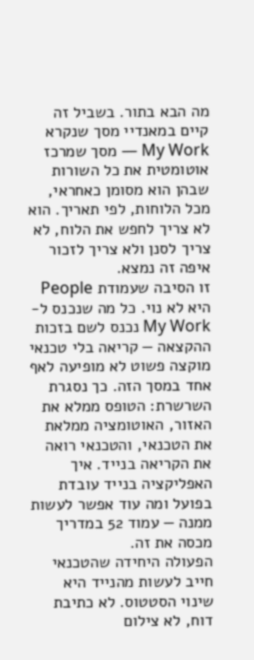מה הבא בתור. בשביל זה קיים במאנדיי מסך שנקרא My Work — מסך שמרכז אוטומטית את כל השורות שבהן הוא מסומן כאחראי, מכל הלוחות, לפי תאריך. הוא לא צריך לחפש את הלוח, לא צריך לסנן ולא צריך לזכור איפה זה נמצא.
זו הסיבה שעמודת People היא לא נוי. כל מה שנכנס ל-My Work נכנס לשם בזכות ההקצאה — קריאה בלי טכנאי מוקצה פשוט לא מופיעה לאף אחד במסך הזה. כך נסגרת השרשרת: הטופס ממלא את האזור, האוטומציה ממלאת את הטכנאי, והטכנאי רואה את הקריאה בנייד. איך האפליקציה בנייד עובדת בפועל ומה עוד אפשר לעשות ממנה — עמוד 52 במדריך מכסה את זה.
הפעולה היחידה שהטכנאי חייב לעשות מהנייד היא שינוי הסטטוס. לא כתיבת דוח, לא צילום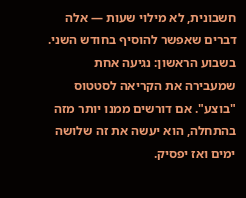חשבונית, לא מילוי שעות — אלה דברים שאפשר להוסיף בחודש השני. בשבוע הראשון: נגיעה אחת שמעבירה את הקריאה לסטטוס "בוצע". אם דורשים ממנו יותר מזה בהתחלה, הוא יעשה את זה שלושה ימים ואז יפסיק.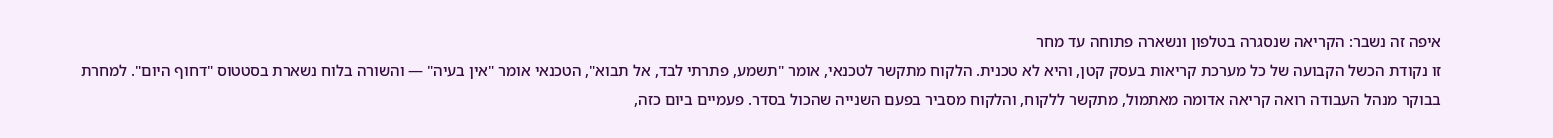איפה זה נשבר: הקריאה שנסגרה בטלפון ונשארה פתוחה עד מחר
זו נקודת הכשל הקבועה של כל מערכת קריאות בעסק קטן, והיא לא טכנית. הלקוח מתקשר לטכנאי, אומר "תשמע, פתרתי לבד, אל תבוא", הטכנאי אומר "אין בעיה" — והשורה בלוח נשארת בסטטוס "דחוף היום". למחרת בבוקר מנהל העבודה רואה קריאה אדומה מאתמול, מתקשר ללקוח, והלקוח מסביר בפעם השנייה שהכול בסדר. פעמיים ביום כזה,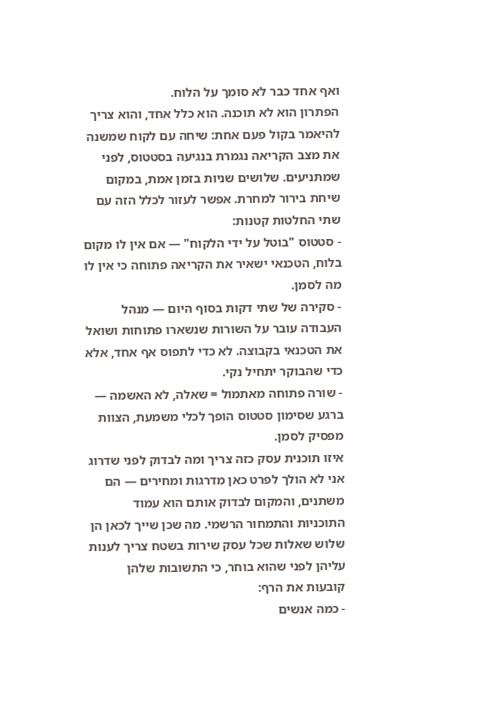ואף אחד כבר לא סומך על הלוח.
הפתרון הוא לא תוכנה. הוא כלל אחד, והוא צריך להיאמר בקול פעם אחת: שיחה עם לקוח שמשנה את מצב הקריאה נגמרת בנגיעה בסטטוס, לפני שמתניעים. שלושים שניות בזמן אמת, במקום שיחת בירור למחרת. אפשר לעזור לכלל הזה עם שתי החלטות קטנות:
- סטטוס "בוטל על ידי הלקוח" — אם אין לו מקום בלוח, הטכנאי ישאיר את הקריאה פתוחה כי אין לו מה לסמן.
- סקירה של שתי דקות בסוף היום — מנהל העבודה עובר על השורות שנשארו פתוחות ושואל את הטכנאי בקבוצה. לא כדי לתפוס אף אחד, אלא כדי שהבוקר יתחיל נקי.
- שורה פתוחה מאתמול = שאלה, לא האשמה — ברגע שסימון סטטוס הופך לכלי משמעת, הצוות מפסיק לסמן.
איזו תוכנית עסק כזה צריך ומה לבדוק לפני שדרוג
אני לא הולך לפרט כאן מדרגות ומחירים — הם משתנים, והמקום לבדוק אותם הוא עמוד התוכניות והתמחור הרשמי. מה שכן שייך לכאן הן שלוש שאלות שכל עסק שירות בשטח צריך לענות עליהן לפני שהוא בוחר, כי התשובות שלהן קובעות את הרף:
- כמה אנשים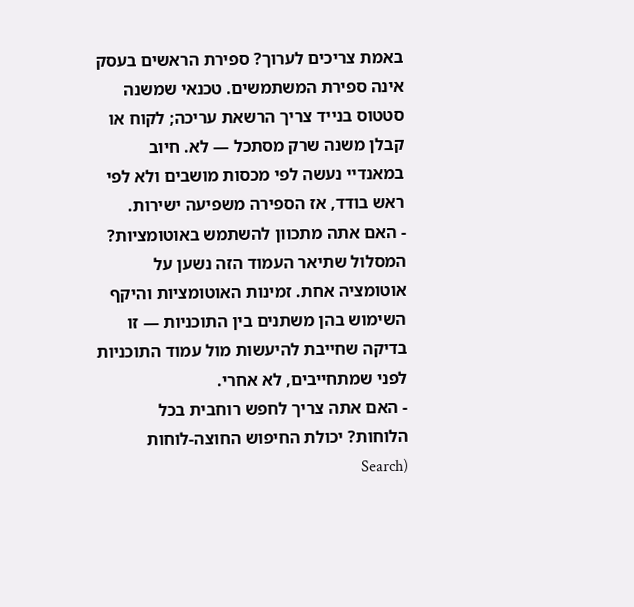באמת צריכים לערוך? ספירת הראשים בעסק אינה ספירת המשתמשים. טכנאי שמשנה סטטוס בנייד צריך הרשאת עריכה; לקוח או קבלן משנה שרק מסתכל — לא. חיוב במאנדיי נעשה לפי מכסות מושבים ולא לפי ראש בודד, אז הספירה משפיעה ישירות.
- האם אתה מתכוון להשתמש באוטומציות? המסלול שתיאר העמוד הזה נשען על אוטומציה אחת. זמינות האוטומציות והיקף השימוש בהן משתנים בין התוכניות — זו בדיקה שחייבת להיעשות מול עמוד התוכניות לפני שמתחייבים, לא אחרי.
- האם אתה צריך לחפש רוחבית בכל הלוחות? יכולת החיפוש החוצה-לוחות (Search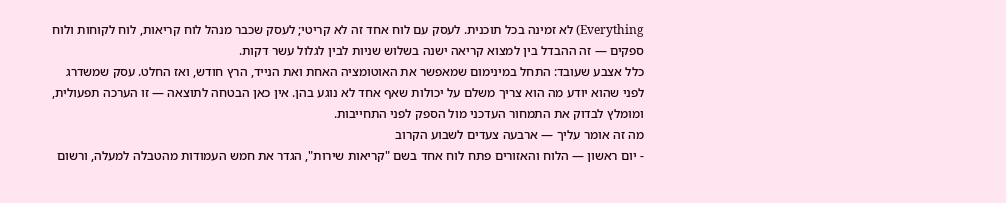Everything) לא זמינה בכל תוכנית. לעסק עם לוח אחד זה לא קריטי; לעסק שכבר מנהל לוח קריאות, לוח לקוחות ולוח ספקים — זה ההבדל בין למצוא קריאה ישנה בשלוש שניות לבין לגלול עשר דקות.
כלל אצבע שעובד: התחל במינימום שמאפשר את האוטומציה האחת ואת הנייד, הרץ חודש, ואז החלט. עסק שמשדרג לפני שהוא יודע מה הוא צריך משלם על יכולות שאף אחד לא נוגע בהן. אין כאן הבטחה לתוצאה — זו הערכה תפעולית, ומומלץ לבדוק את התמחור העדכני מול הספק לפני התחייבות.
מה זה אומר עליך — ארבעה צעדים לשבוע הקרוב
- יום ראשון — הלוח והאזורים פתח לוח אחד בשם "קריאות שירות", הגדר את חמש העמודות מהטבלה למעלה, ורשום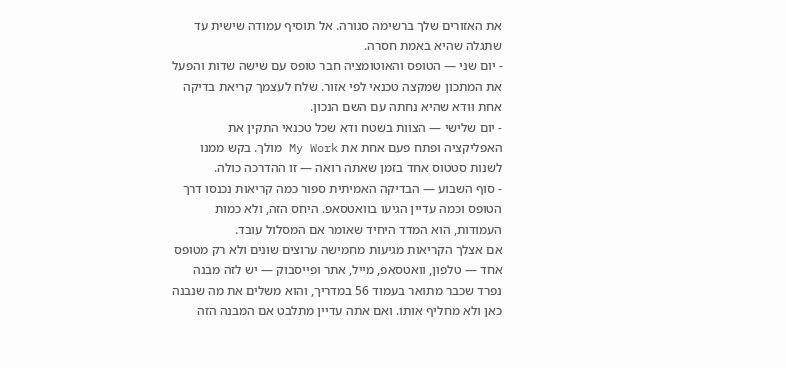את האזורים שלך ברשימה סגורה. אל תוסיף עמודה שישית עד שתגלה שהיא באמת חסרה.
- יום שני — הטופס והאוטומציה חבר טופס עם שישה שדות והפעל את המתכון שמקצה טכנאי לפי אזור. שלח לעצמך קריאת בדיקה אחת וּודא שהיא נחתה עם השם הנכון.
- יום שלישי — הצוות בשטח ודא שכל טכנאי התקין את האפליקציה ופתח פעם אחת את My Work מולך. בקש ממנו לשנות סטטוס אחד בזמן שאתה רואה — זו ההדרכה כולה.
- סוף השבוע — הבדיקה האמיתית ספור כמה קריאות נכנסו דרך הטופס וכמה עדיין הגיעו בוואטסאפ. היחס הזה, ולא כמות העמודות, הוא המדד היחיד שאומר אם המסלול עובד.
אם אצלך הקריאות מגיעות מחמישה ערוצים שונים ולא רק מטופס אחד — טלפון, וואטסאפ, מייל, אתר ופייסבוק — יש לזה מבנה נפרד שכבר מתואר בעמוד 56 במדריך, והוא משלים את מה שנבנה כאן ולא מחליף אותו. ואם אתה עדיין מתלבט אם המבנה הזה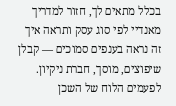בכלל מתאים לך, חזור למדריך מאנדיי לפי סוג עסק ותראה איך זה נראה בענפים סמוכים — קבלן שיפוצים, מוסך, חברת ניקיון. לפעמים הלוח של השכן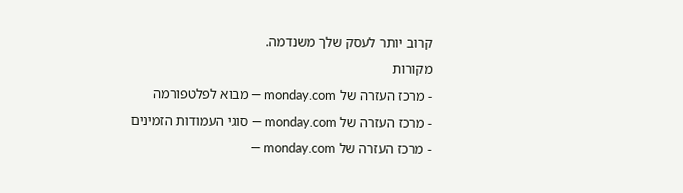קרוב יותר לעסק שלך משנדמה.
מקורות
- מרכז העזרה של monday.com — מבוא לפלטפורמה
- מרכז העזרה של monday.com — סוגי העמודות הזמינים
- מרכז העזרה של monday.com —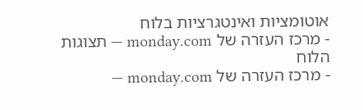אוטומציות ואינטגרציות בלוח
- מרכז העזרה של monday.com — תצוגות הלוח
- מרכז העזרה של monday.com —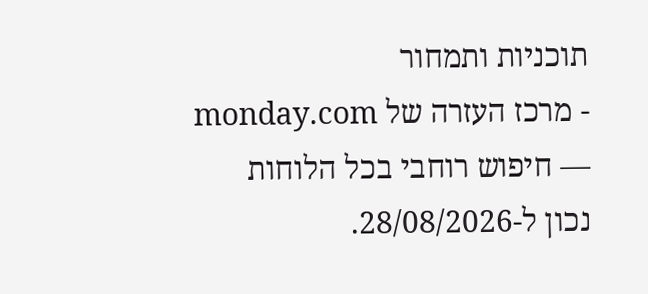תוכניות ותמחור
- מרכז העזרה של monday.com — חיפוש רוחבי בכל הלוחות
נכון ל-28/08/2026.